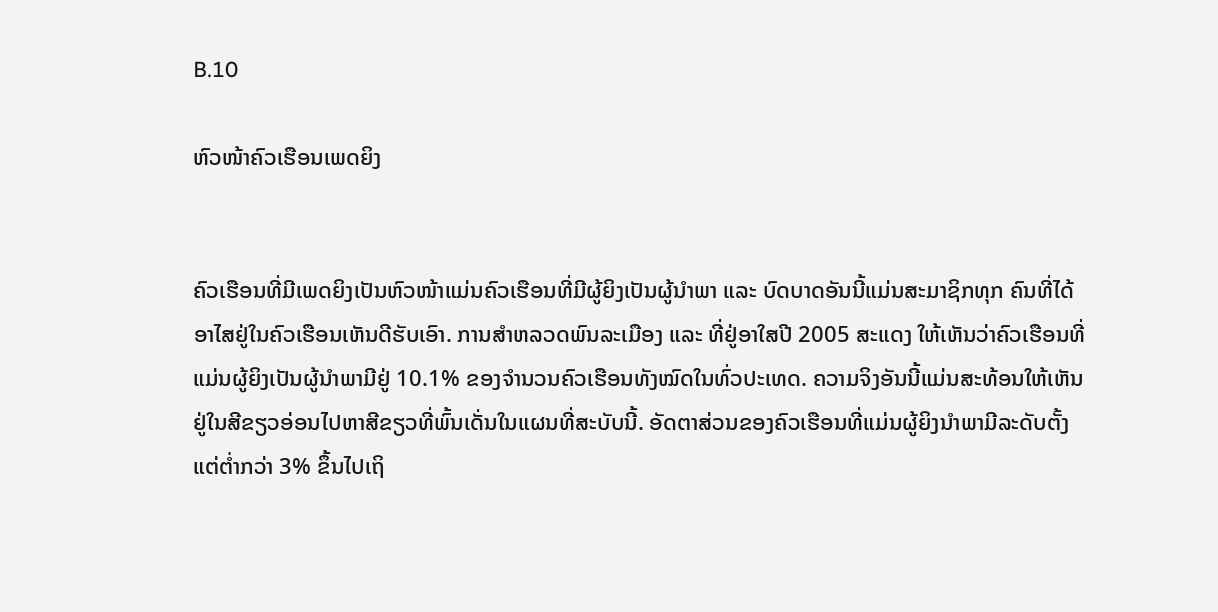B.10

ຫົວໜ້າຄົວເຮືອນເພດຍິງ


ຄົວເຮືອນທີ່ມີເພດຍິງເປັນຫົວໜ້າແມ່ນຄົວເຮືອນທີ່ມີຜູ້ຍິງເປັນຜູ້ນຳພາ ແລະ ບົດບາດອັນນີ້ແມ່ນສະມາຊິກທຸກ ຄົນທີ່ໄດ້ອາໄສຢູ່ໃນຄົວເຮືອນເຫັນດີຮັບເອົາ. ການສຳຫລວດພົນລະເມືອງ ແລະ ທີ່ຢູ່ອາໃສປີ 2005 ສະແດງ ໃຫ້ເຫັນວ່າຄົວເຮືອນທີ່ແມ່ນຜູ້ຍິງເປັນຜູ້ນຳພາມີຢູ່ 10.1% ຂອງຈຳນວນຄົວເຮືອນທັງໝົດໃນທົ່ວປະເທດ. ຄວາມຈິງອັນນີ້ແມ່ນສະທ້ອນໃຫ້ເຫັນຢູ່ໃນສີຂຽວອ່ອນໄປຫາສີຂຽວທີ່ພົ້ນເດັ່ນໃນແຜນທີ່ສະບັບນີ້. ອັດຕາສ່ວນຂອງຄົວເຮືອນທີ່ແມ່ນຜູ້ຍິງນຳພາມີລະດັບຕັ້ງແຕ່ຕ່ຳກວ່າ 3% ຂຶ້ນໄປເຖິ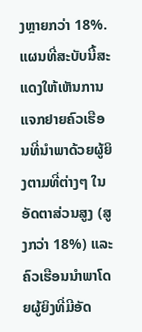ງຫຼາຍກວ່າ 18%.
ແຜນທີ່ສະບັບນີ້ສະແດງໃຫ້ເຫັນການແຈກຢາຍຄົວເຮືອນທີ່ນຳພາດ້ວຍຜູ້ຍິງຕາມທີ່ຕ່າງໆ ໃນອັດຕາສ່ວນສູງ (ສູງກວ່າ 18%) ແລະ ຄົວເຮືອນນຳພາໂດຍຜູ້ຍິງທີ່ມີອັດ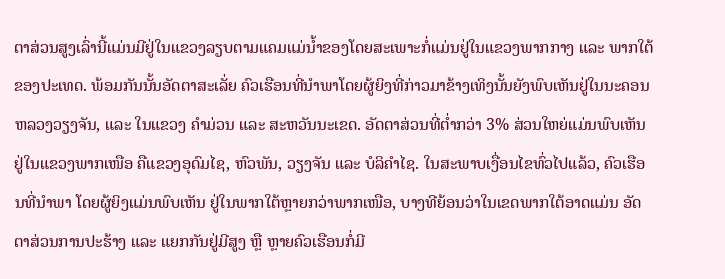ຕາສ່ວນສູງເລົ່ານີ້ແມ່ນມີຢູ່ໃນແຂວງລຽບຕາມແຄມແມ່ນ້ຳຂອງໂດຍສະເພາະກໍ່ແມ່ນຢູ່ໃນແຂວງພາກກາງ ແລະ ພາກໃຕ້ຂອງປະເທດ. ພ້ອມກັນນັ້ນອັດຕາສະເລັ່ຍ ຄົວເຮືອນທີ່ນຳພາໂດຍຜູ້ຍິງທີ່ກ່າວມາຂ້າງເທິງນັ້ນຍັງພົບເຫັນຢູ່ໃນນະຄອນຫລວງວຽງຈັນ, ແລະ ໃນແຂວງ ຄຳມ່ວນ ແລະ ສະຫວັນນະເຂດ. ອັດຕາສ່ວນທີ່ຕ່ຳກວ່າ 3% ສ່ວນໃຫຍ່ແມ່ນພົບເຫັນຢູ່ໃນແຂວງພາກເໜືອ ຄືແຂວງອຸດົມໄຊ, ຫົວພັນ, ວຽງຈັນ ແລະ ບໍລິຄຳໄຊ. ໃນສະພາບເງື່ອນໄຂທົ່ວໄປແລ້ວ, ຄົວເຮືອນທີ່ນຳພາ ໂດຍຜູ້ຍິງແມ່ນພົບເຫັນ ຢູ່ໃນພາກໃຕ້ຫຼາຍກວ່າພາກເໜືອ, ບາງທີຍ້ອນວ່າໃນເຂດພາກໃຕ້ອາດແມ່ນ ອັດຕາສ່ວນການປະຮ້າງ ແລະ ແຍກກັນຢູ່ມີສູງ ຫຼື ຫຼາຍຄົວເຮືອນກໍ່ມີ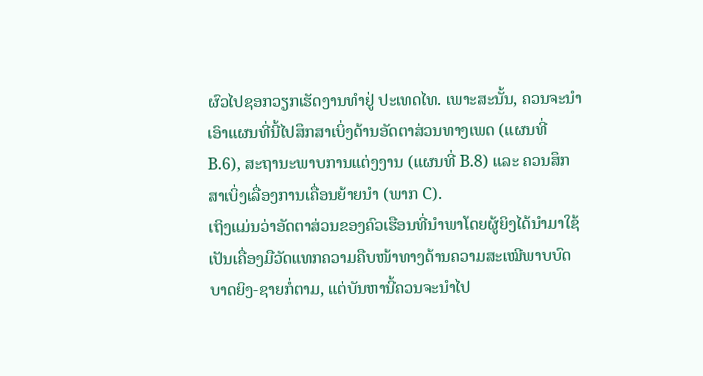ຜົວໄປຊອກວຽກເຮັດງານທຳຢູ່ ປະເທດໄທ. ເພາະສະນັ້ນ, ຄວນຈະນຳ ເອົາແຜນທີ່ນີ້ໄປສຶກສາເບິ່ງດ້ານອັດຕາສ່ວນທາງເພດ (ແຜນທີ່ B.6), ສະຖານະພາບການແຕ່ງງານ (ແຜນທີ່ B.8) ແລະ ຄວນສຶກສາເບິ່ງເລື່ອງການເຄື່ອນຍ້າຍນຳ (ພາກ C).
ເຖິງແມ່ນວ່າອັດຕາສ່ວນຂອງຄົວເຮືອນທີ່ນຳພາໂດຍຜູ້ຍິງໄດ້ນຳມາໃຊ້ເປັນເຄື່ອງມືວັດແທກຄວາມຄືບໜ້າທາງດ້ານຄວາມສະເໝີພາບບົດບາດຍິງ-ຊາຍກໍ່ຕາມ, ແຕ່ບັນຫານີ້ຄວນຈະນຳໄປ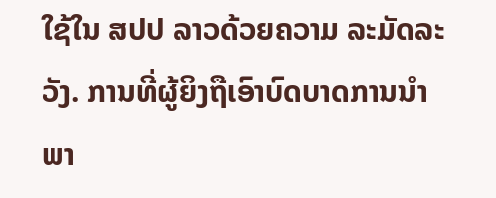ໃຊ້ໃນ ສປປ ລາວດ້ວຍຄວາມ ລະມັດລະວັງ. ການທີ່ຜູ້ຍິງຖືເອົາບົດບາດການນຳພາ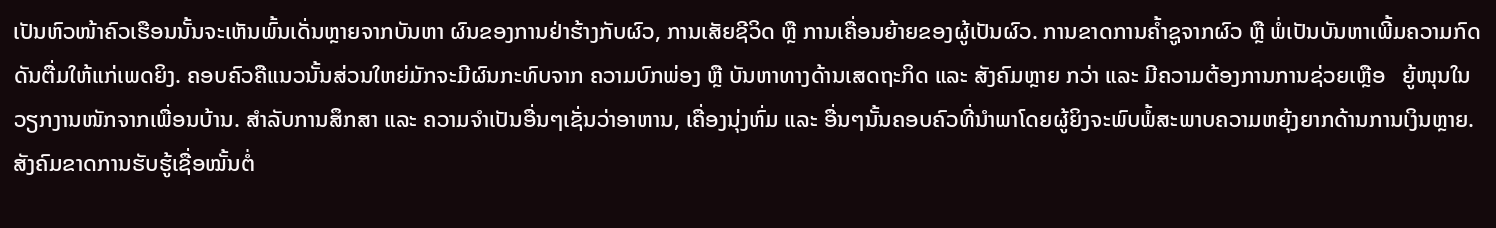ເປັນຫົວໜ້າຄົວເຮືອນນັ້ນຈະເຫັນພົ້ນເດັ່ນຫຼາຍຈາກບັນຫາ ຜົນຂອງການຢ່າຮ້າງກັບຜົວ, ການເສັຍຊີວິດ ຫຼື ການເຄື່ອນຍ້າຍຂອງຜູ້ເປັນຜົວ. ການຂາດການຄ້ຳຊູຈາກຜົວ ຫຼື ພໍ່ເປັນບັນຫາເພີ້ມຄວາມກົດດັນຕື່ມໃຫ້ແກ່ເພດຍິງ. ຄອບຄົວຄືແນວນັ້ນສ່ວນໃຫຍ່ມັກຈະມີຜົນກະທົບຈາກ ຄວາມບົກພ່ອງ ຫຼື ບັນຫາທາງດ້ານເສດຖະກິດ ແລະ ສັງຄົມຫຼາຍ ກວ່າ ແລະ ມີຄວາມຕ້ອງການການຊ່ວຍເຫຼືອ   ຍູ້ໜຸນໃນວຽກງານໜັກຈາກເພື່ອນບ້ານ. ສຳລັບການສຶກສາ ແລະ ຄວາມຈຳເປັນອື່ນໆເຊັ່ນວ່າອາຫານ, ເຄື່ອງນຸ່ງຫົ່ມ ແລະ ອື່ນໆນັ້ນຄອບຄົວທີ່ນຳພາໂດຍຜູ້ຍິງຈະພົບພໍ້ສະພາບຄວາມຫຍຸ້ງຍາກດ້ານການເງິນຫຼາຍ. ສັງຄົມຂາດການຮັບຮູ້ເຊື່ອໝັ້ນຕໍ່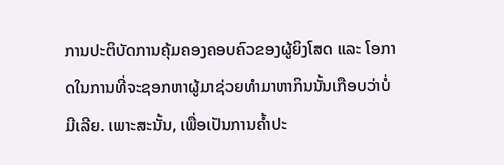ການປະຕິບັດການຄຸ້ມຄອງຄອບຄົວຂອງຜູ້ຍິງໂສດ ແລະ ໂອກາດໃນການທີ່ຈະຊອກຫາຜູ້ມາຊ່ວຍທຳມາຫາກິນນັ້ນເກືອບວ່າບໍ່ມີເລີຍ. ເພາະສະນັ້ນ, ເພື່ອເປັນການຄ້ຳປະ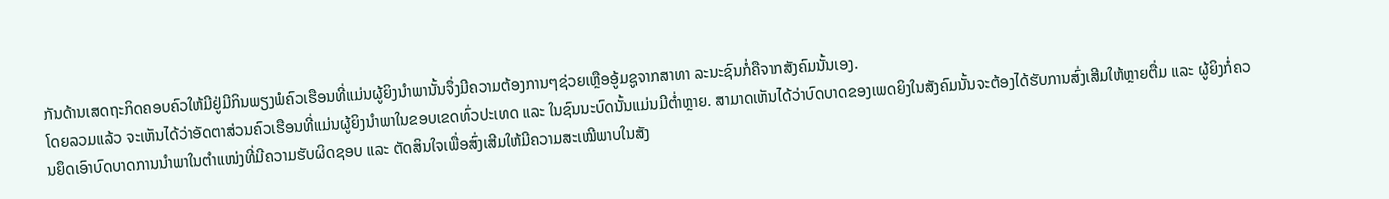ກັນດ້ານເສດຖະກິດຄອບຄົວໃຫ້ມີຢູ່ມີກິນພຽງພໍຄົວເຮືອນທີ່ແມ່ນຜູ້ຍິງນຳພານັ້ນຈຶ່ງມີຄວາມຕ້ອງການໆຊ່ວຍເຫຼືອອູ້ມຊູຈາກສາທາ ລະນະຊົນກໍ່ຄືຈາກສັງຄົມນັ້ນເອງ.
ໂດຍລວມແລ້ວ ຈະເຫັນໄດ້ວ່າອັດຕາສ່ວນຄົວເຮືອນທີ່ແມ່ນຜູ້ຍິງນຳພາໃນຂອບເຂດທົ່ວປະເທດ ແລະ ໃນຊົນນະບົດນັ້ນແມ່ນມີຕ່ຳຫຼາຍ. ສາມາດເຫັນໄດ້ວ່າບົດບາດຂອງເພດຍິງໃນສັງຄົມນັ້ນຈະຕ້ອງໄດ້ຮັບການສົ່ງເສີມໃຫ້ຫຼາຍຕື່ມ ແລະ ຜູ້ຍິງກໍ່ຄວນຍຶດເອົາບົດບາດການນຳພາໃນຕຳແໜ່ງທີ່ມີຄວາມຮັບຜິດຊອບ ແລະ ຕັດສິນໃຈເພື່ອສົ່ງເສີມໃຫ້ມີຄວາມສະເໝີພາບໃນສັງ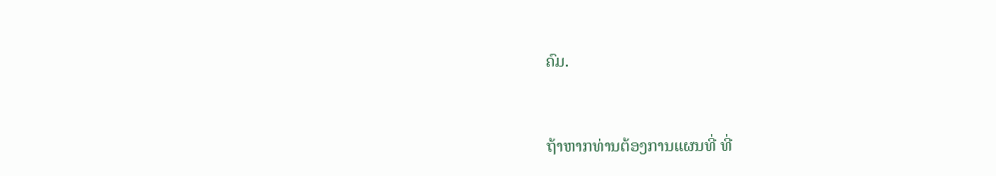ຄົມ.


ຖ້າຫາກທ່ານຕ້ອງການແຜນທີ່ ທີ່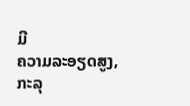ມີ
ຄວາມລະອຽດສູງ, ກະລຸ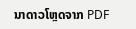ນາດາວໂຫຼດຈາກ PDF